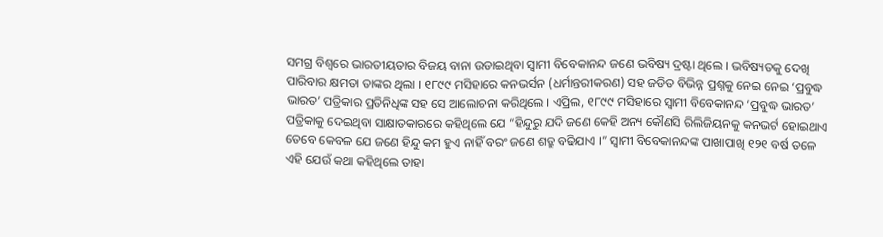ସମଗ୍ର ବିଶ୍ୱରେ ଭାରତୀୟତାର ବିଜୟ ବାନା ଉଡାଇଥିବା ସ୍ୱାମୀ ବିବେକାନନ୍ଦ ଜଣେ ଭବିଷ୍ୟ ଦ୍ରଷ୍ଟା ଥିଲେ । ଭବିଷ୍ୟତକୁ ଦେଖି ପାରିବାର କ୍ଷମତା ତାଙ୍କର ଥିଲା । ୧୮୯୯ ମସିହାରେ କନଭର୍ସନ (ଧର୍ମାନ୍ତରୀକରଣ) ସହ ଜଡିତ ବିଭିନ୍ନ ପ୍ରଶ୍ନକୁ ନେଇ ନେଇ ‘ପ୍ରବୁଦ୍ଧ ଭାରତ’ ପତ୍ରିକାର ପ୍ରତିନିଧିଙ୍କ ସହ ସେ ଆଲୋଚନା କରିଥିଲେ । ଏପ୍ରିଲ, ୧୮୯୯ ମସିହାରେ ସ୍ୱାମୀ ବିବେକାନନ୍ଦ ‘ପ୍ରବୁଦ୍ଧ ଭାରତ’ ପତ୍ରିକାକୁ ଦେଇଥିବା ସାକ୍ଷାତକାରରେ କହିଥିଲେ ଯେ “ହିନ୍ଦୁରୁ ଯଦି ଜଣେ କେହି ଅନ୍ୟ କୌଣସି ରିଲିଜିୟନକୁ କନଭର୍ଟ ହୋଇଥାଏ ତେବେ କେବଳ ଯେ ଜଣେ ହିନ୍ଦୁ କମ ହୁଏ ନାହିଁ ବରଂ ଜଣେ ଶତ୍ରୁ ବଢିଯାଏ ।” ସ୍ୱାମୀ ବିବେକାନନ୍ଦଙ୍କ ପାଖାପାଖି ୧୨୧ ବର୍ଷ ତଳେ ଏହି ଯେଉଁ କଥା କହିଥିଲେ ତାହା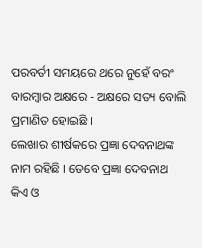ପରବର୍ତୀ ସମୟରେ ଥରେ ନୁହେଁ ବରଂ ବାରମ୍ବାର ଅକ୍ଷରେ - ଅକ୍ଷରେ ସତ୍ୟ ବୋଲି ପ୍ରମାଣିତ ହୋଇଛି ।
ଲେଖାର ଶୀର୍ଷକରେ ପ୍ରଜ୍ଞା ଦେବନାଥଙ୍କ ନାମ ରହିଛି । ତେବେ ପ୍ରଜ୍ଞା ଦେବନାଥ କିଏ ଓ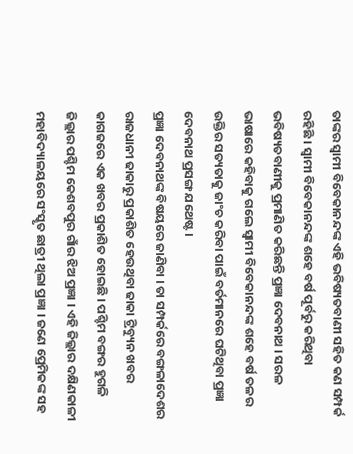ତାଙ୍କର ସ୍ୱାମୀ ବିବେକାନନ୍ଦଙ୍କ ଏହି ଭବିଷ୍ୟତବାଣୀ ସହିତ କଣ ସମ୍ପର୍କ ରହିଛି । ସ୍ୱାମୀ ବିବେକାନନ୍ଦଙ୍କ ଶହେ ବର୍ଷ ପୂର୍ବରୁ କରିଥିବା ଭବିଷ୍ୟତବାଣୀକୁ ପ୍ରମାଣିତ କରିଛନ୍ତି ପ୍ରଜ୍ଞା ଦେବନାଥ । ସରଳ ଭାଷାରେ କହିବାକୁ ଗଲେ ସ୍ୱାମୀ ବିବେକାନନ୍ଦଙ୍କ ଶହେ ବର୍ଷ ତଳର ଉକ୍ତିର ସତ୍ୟତାକୁ ଜାଂଚ କରିବା ପାଇଁ ବର୍ତମାନରେ ଘଟିଥିବା ପ୍ରଜ୍ଞା ଦେବନାଥ ପ୍ରସଙ୍ଗ ଯଥେଷ୍ଟ ।
ପ୍ରଜ୍ଞା ଦେବନାଥଙ୍କ ବିଷୟରେ ଜାଣିବା । ତା ସମ୍ପର୍କରେ ବଙ୍ଗଳାଦେଶର ରାଜଧାନୀ ଢାକାରୁ ପ୍ରକାଶିତ ହେଉଥିବା ଢାକା ଟ୍ରିବ୍ୟୁନ ଖବର କାଗଜରେ ଏକ ଖବର ପ୍ରକାଶିତ ହୋଇଛି । ପଶ୍ଚିମ ବଙ୍ଗର ହୁଗଳି ଜିଲ୍ଲାର ପଶ୍ଚିମ କେଶବପୁର ଗାଁର ଝିଅ ପ୍ରଜ୍ଞା । ଏହି ଜିଲ୍ଲାର ଦକ୍ଷିଣକାଳୀ ମହାବିଦ୍ୟାଳୟରେ ସଂସ୍କୃତ ଛାତ୍ରୀ ଥିଲା ପ୍ରଜ୍ଞା । ଜଣେ ପ୍ରେମିକଙ୍କ ସହ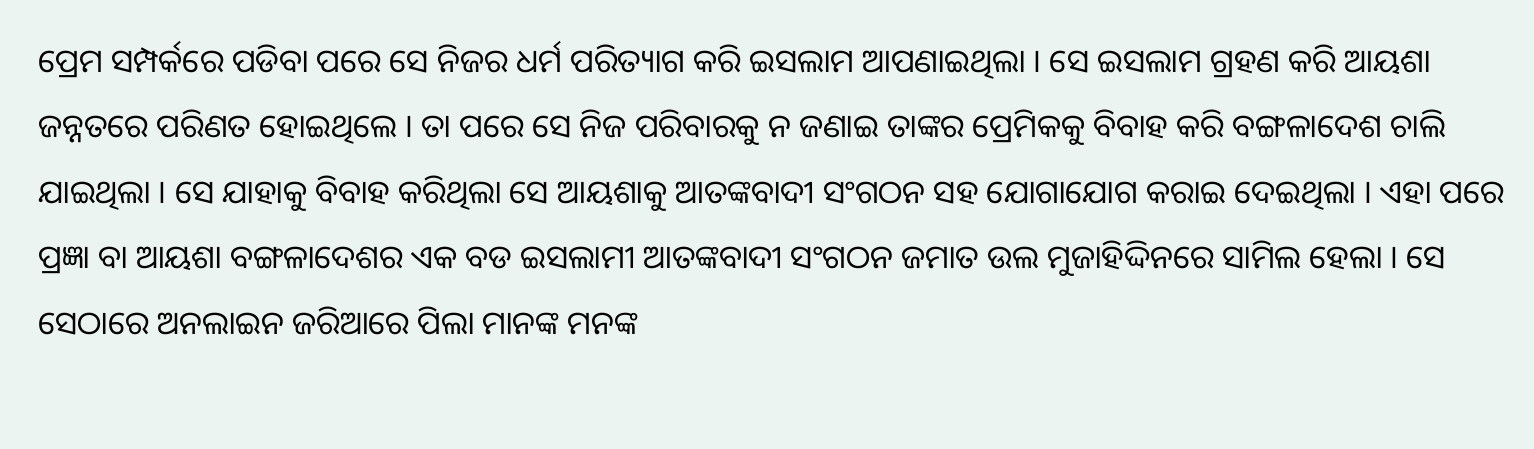ପ୍ରେମ ସମ୍ପର୍କରେ ପଡିବା ପରେ ସେ ନିଜର ଧର୍ମ ପରିତ୍ୟାଗ କରି ଇସଲାମ ଆପଣାଇଥିଲା । ସେ ଇସଲାମ ଗ୍ରହଣ କରି ଆୟଶା ଜନ୍ନତରେ ପରିଣତ ହୋଇଥିଲେ । ତା ପରେ ସେ ନିଜ ପରିବାରକୁ ନ ଜଣାଇ ତାଙ୍କର ପ୍ରେମିକକୁ ବିବାହ କରି ବଙ୍ଗଳାଦେଶ ଚାଲି ଯାଇଥିଲା । ସେ ଯାହାକୁ ବିବାହ କରିଥିଲା ସେ ଆୟଶାକୁ ଆତଙ୍କବାଦୀ ସଂଗଠନ ସହ ଯୋଗାଯୋଗ କରାଇ ଦେଇଥିଲା । ଏହା ପରେ ପ୍ରଜ୍ଞା ବା ଆୟଶା ବଙ୍ଗଳାଦେଶର ଏକ ବଡ ଇସଲାମୀ ଆତଙ୍କବାଦୀ ସଂଗଠନ ଜମାତ ଉଲ ମୁଜାହିଦ୍ଦିନରେ ସାମିଲ ହେଲା । ସେ ସେଠାରେ ଅନଲାଇନ ଜରିଆରେ ପିଲା ମାନଙ୍କ ମନଙ୍କ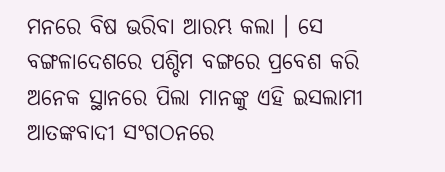ମନରେ ବିଷ ଭରିବା ଆରମ୍ଭ କଲା । ସେ ବଙ୍ଗଳାଦେଶରେ ପଶ୍ଚିମ ବଙ୍ଗରେ ପ୍ରବେଶ କରି ଅନେକ ସ୍ଥାନରେ ପିଲା ମାନଙ୍କୁ ଏହି ଇସଲାମୀ ଆତଙ୍କବାଦୀ ସଂଗଠନରେ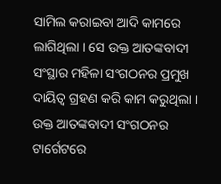ସାମିଲ କରାଇବା ଆଦି କାମରେ ଲାଗିଥିଲା । ସେ ଉକ୍ତ ଆତଙ୍କବାଦୀ ସଂସ୍ଥାର ମହିଳା ସଂଗଠନର ପ୍ରମୁଖ ଦାୟିତ୍ୱ ଗ୍ରହଣ କରି କାମ କରୁଥିଲା । ଉକ୍ତ ଆତଙ୍କବାଦୀ ସଂଗଠନର ଟାର୍ଗେଟରେ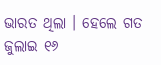ଭାରତ ଥିଲା । ହେଲେ ଗତ ଜୁଲାଇ ୧୬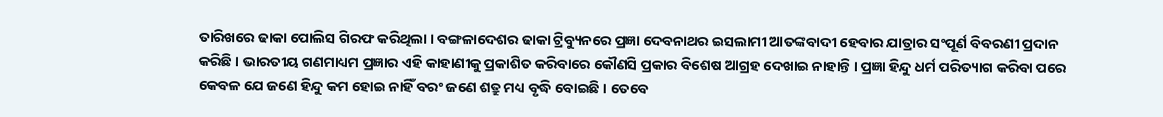ତାରିଖରେ ଢାକା ପୋଲିସ ଗିରଫ କରିଥିଲା । ବଙ୍ଗଳାଦେଶର ଢାକା ଟ୍ରିବ୍ୟୁନରେ ପ୍ରଜ୍ଞା ଦେବନାଥର ଇସଲାମୀ ଆତଙ୍କବାଦୀ ହେବାର ଯାତ୍ରାର ସଂପୂର୍ଣ ବିବରଣୀ ପ୍ରଦାନ କରିଛି । ଭାରତୀୟ ଗଣମାଧ୍ୟମ ପ୍ରଜ୍ଞାର ଏହି କାହାଣୀକୁ ପ୍ରକାଶିତ କରିବାରେ କୌଣସି ପ୍ରକାର ବିଶେଷ ଆଗ୍ରହ ଦେଖାଇ ନାହାନ୍ତି । ପ୍ରଜ୍ଞା ହିନ୍ଦୁ ଧର୍ମ ପରିତ୍ୟାଗ କରିବା ପରେ କେବଳ ଯେ ଜଣେ ହିନ୍ଦୁ କମ ହୋଇ ନାହିଁ ବରଂ ଜଣେ ଶତ୍ରୁ ମଧ୍ୟ ବୃଦ୍ଧି ବୋଇଛି । ତେବେ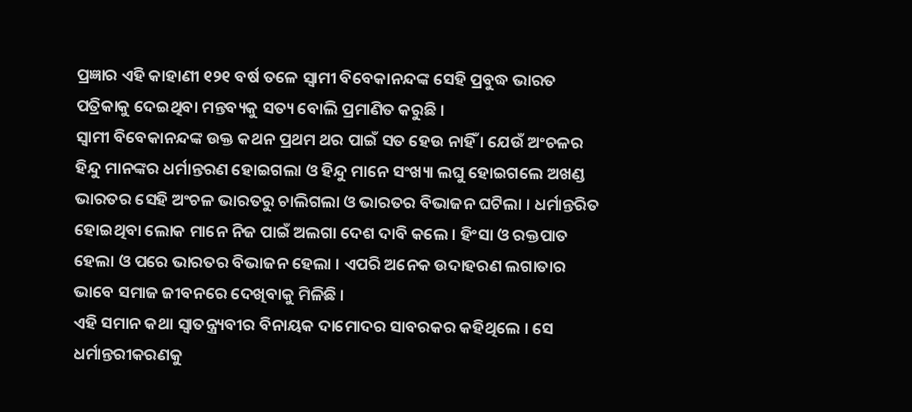ପ୍ରଜ୍ଞାର ଏହି କାହାଣୀ ୧୨୧ ବର୍ଷ ତଳେ ସ୍ୱାମୀ ବିବେକାନନ୍ଦଙ୍କ ସେହି ପ୍ରବୁଦ୍ଧ ଭାରତ ପତ୍ରିକାକୁ ଦେଇଥିବା ମନ୍ତବ୍ୟକୁ ସତ୍ୟ ବୋଲି ପ୍ରମାଣିତ କରୁଛି ।
ସ୍ୱାମୀ ବିବେକାନନ୍ଦଙ୍କ ଉକ୍ତ କଥନ ପ୍ରଥମ ଥର ପାଇଁ ସତ ହେଉ ନାହିଁ । ଯେଉଁ ଅଂଚଳର ହିନ୍ଦୁ ମାନଙ୍କର ଧର୍ମାନ୍ତରଣ ହୋଇଗଲା ଓ ହିନ୍ଦୁ ମାନେ ସଂଖ୍ୟା ଲଘୁ ହୋଇଗଲେ ଅଖଣ୍ଡ ଭାରତର ସେହି ଅଂଚଳ ଭାରତରୁ ଚାଲିଗଲା ଓ ଭାରତର ବିଭାଜନ ଘଟିଲା । ଧର୍ମାନ୍ତରିତ ହୋଇଥିବା ଲୋକ ମାନେ ନିଜ ପାଇଁ ଅଲଗା ଦେଶ ଦାବି କଲେ । ହିଂସା ଓ ରକ୍ତପାତ ହେଲା ଓ ପରେ ଭାରତର ବିଭାଜନ ହେଲା । ଏପରି ଅନେକ ଉଦାହରଣ ଲଗାତାର ଭାବେ ସମାଜ ଜୀବନରେ ଦେଖିବାକୁ ମିଳିଛି ।
ଏହି ସମାନ କଥା ସ୍ୱାତନ୍ତ୍ର୍ୟବୀର ବିନାୟକ ଦାମୋଦର ସାବରକର କହିଥିଲେ । ସେ ଧର୍ମାନ୍ତରୀକରଣକୁ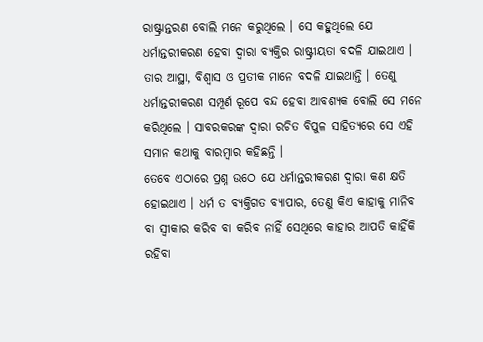ରାଷ୍ଟ୍ରାନ୍ତରଣ ବୋଲି ମନେ କରୁଥିଲେ । ସେ କହୁଥିଲେ ଯେ ଧର୍ମାନ୍ତରୀକରଣ ହେବା ଦ୍ୱାରା ବ୍ୟକ୍ତିର ରାଷ୍ଟ୍ରୀୟତା ବଦଳି ଯାଇଥାଏ । ତାର ଆସ୍ଥା, ବିଶ୍ୱାସ ଓ ପ୍ରତୀକ ମାନେ ବଦଳି ଯାଇଥାନ୍ତି । ତେଣୁ ଧର୍ମାନ୍ତରୀକରଣ ସମ୍ପୂର୍ଣ ରୂପେ ବନ୍ଦ ହେବା ଆବଶ୍ୟକ ବୋଲି ସେ ମନେ କରିଥିଲେ । ସାବରକରଙ୍କ ଦ୍ୱାରା ରଚିତ ବିପୁଳ ସାହିତ୍ୟରେ ସେ ଏହି ସମାନ କଥାକୁ ବାରମ୍ବାର କହିଛନ୍ତି ।
ତେବେ ଏଠାରେ ପ୍ରଶ୍ନ ଉଠେ ଯେ ଧର୍ମାନ୍ତରୀକରଣ ଦ୍ୱାରା କଣ କ୍ଷତି ହୋଇଥାଏ । ଧର୍ମ ତ ବ୍ୟକ୍ତିଗତ ବ୍ୟାପାର, ତେଣୁ କିଏ କାହାକୁ ମାନିବ ବା ସ୍ୱୀକାର କରିବ ବା କରିବ ନାହିଁ ସେଥିରେ କାହାର ଆପତି କାହିଁକି ରହିବା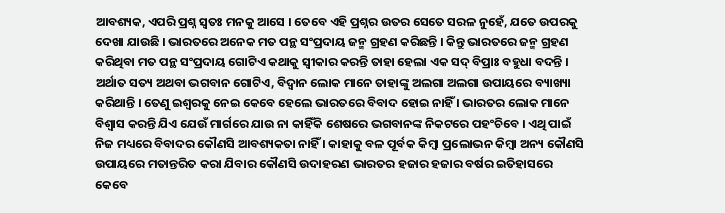ଆବଶ୍ୟକ, ଏପରି ପ୍ରଶ୍ନ ସ୍ୱତଃ ମନକୁ ଆସେ । ତେବେ ଏହି ପ୍ରଶ୍ନର ଉତର ସେତେ ସରଳ ନୁହେଁ, ଯତେ ଉପରକୁ ଦେଖା ଯାଉଛି । ଭାରତରେ ଅନେକ ମତ ପନ୍ଥ ସଂପ୍ରଦାୟ ଜନ୍ମ ଗ୍ରହଣ କରିଛନ୍ତି । କିନ୍ତୁ ଭାରତରେ ଜନ୍ମ ଗ୍ରହଣ କରିଥିବା ମତ ପନ୍ଥ ସଂପ୍ରଦାୟ ଗୋଟିଏ କଥାକୁ ସ୍ୱୀକାର କରନ୍ତି ତାହା ହେଲା ଏକ ସଦ୍ ବିପ୍ରାଃ ବହୁଧା ବଦନ୍ତି । ଅର୍ଥାତ ସତ୍ୟ ଅଥବା ଭଗବାନ ଗୋଟିଏ, ବିଦ୍ୱାନ ଲୋକ ମାନେ ତାହାଙ୍କୁ ଅଲଗା ଅଲଗା ଉପାୟରେ ବ୍ୟାଖ୍ୟା କରିଥାନ୍ତି । ତେଣୁ ଇଶ୍ୱରକୁ ନେଇ କେବେ ହେଲେ ଭାରତରେ ବିବାଦ ହୋଇ ନାହିଁ । ଭାରତର ଲୋକ ମାନେ ବିଶ୍ୱାସ କରନ୍ତି ଯିଏ ଯେଉଁ ମାର୍ଗରେ ଯାଉ ନା କାହିଁକି ଶେଷରେ ଭଗବାନଙ୍କ ନିକଟରେ ପହଂଚିବେ । ଏଥି ପାଇଁ ନିଜ ମଧ୍ୟରେ ବିବାଦର କୌଣସି ଆବଶ୍ୟକତା ନାହିଁ । କାହାକୁ ବଳ ପୂର୍ବକ କିମ୍ବା ପ୍ରଲୋଭନ କିମ୍ବା ଅନ୍ୟ କୌଣସି ଉପାୟରେ ମତାନ୍ତରିତ କରା ଯିବାର କୌଣସି ଉଦାହରଣ ଭାରତର ହଜାର ହଜାର ବର୍ଷର ଇତିହାସରେ କେବେ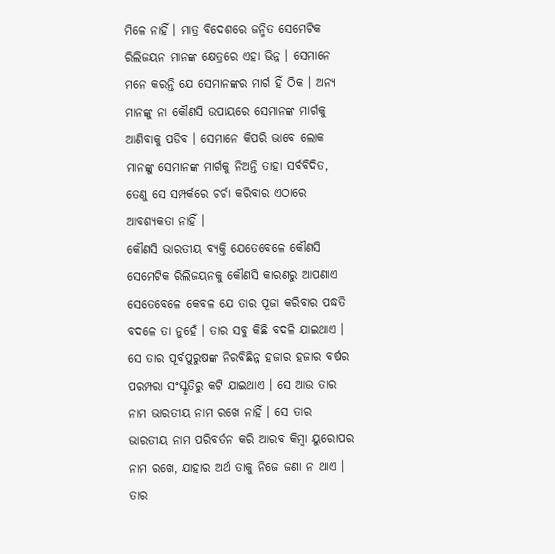ମିଳେ ନାହିଁ । ମାତ୍ର ବିଦେଶରେ ଜନ୍ମିତ ସେମେଟିକ ରିଲିଜୟନ ମାନଙ୍କ କ୍ଷେତ୍ରରେ ଏହା ଭିନ୍ନ । ସେମାନେ ମନେ କରନ୍ତି ଯେ ସେମାନଙ୍କର ମାର୍ଗ ହିଁ ଠିକ । ଅନ୍ୟ ମାନଙ୍କୁ ନା କୌଣସି ଉପାୟରେ ସେମାନଙ୍କ ମାର୍ଗକୁ ଆଣିବାକୁ ପଡିବ । ସେମାନେ କିପରି ଭାବେ ଲୋକ ମାନଙ୍କୁ ସେମାନଙ୍କ ମାର୍ଗକୁ ନିଅନ୍ତି ତାହା ସର୍ବବିଦିତ, ତେଣୁ ସେ ସମ୍ପର୍କରେ ଚର୍ଚା କରିବାର ଏଠାରେ ଆବଶ୍ୟକତା ନାହିଁ ।
କୌଣସି ଭାରତୀୟ ବ୍ୟକ୍ତି ଯେତେବେଳେ କୌଣସି ସେମେଟିକ ରିଲିଜୟନକୁ କୌଣସି କାରଣରୁ ଆପଣାଏ ସେତେବେଳେ କେବଳ ଯେ ତାର ପୂଜା କରିବାର ପଦ୍ଧତି ବଦଳେ ତା ନୁହେଁ । ତାର ସବୁ କିଛି ବଦଳି ଯାଇଥାଏ । ସେ ତାର ପୂର୍ବପୁରୁଷଙ୍କ ନିରବିଛିନ୍ନ ହଜାର ହଜାର ବର୍ଷର ପରମ୍ପରା ସଂସ୍କୃତିରୁ କଟି ଯାଇଥାଏ । ସେ ଆଉ ତାର ନାମ ଭାରତୀୟ ନାମ ରଖେ ନାହିଁ । ସେ ତାର ଭାରତୀୟ ନାମ ପରିବର୍ତନ କରି ଆରବ କିମ୍ବା ୟୁରୋପର ନାମ ରଖେ, ଯାହାର ଅର୍ଥ ତାକୁ ନିଜେ ଜଣା ନ ଥାଏ । ତାର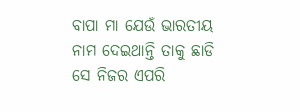ବାପା ମା ଯେଉଁ ଭାରତୀୟ ନାମ ଦେଇଥାନ୍ତି ତାକୁ ଛାଡି ସେ ନିଜର ଏପରି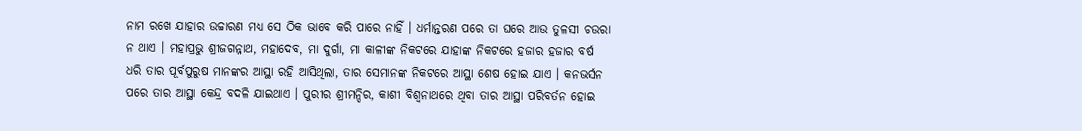ନାମ ରଖେ ଯାହାର ଉଚ୍ଚାରଣ ମଧ୍ୟ ସେ ଠିକ ଭାବେ କରି ପାରେ ନାହିଁ । ଧର୍ମାନ୍ତରଣ ପରେ ତା ଘରେ ଆଉ ତୁଳସୀ ଚଉରା ନ ଥାଏ । ମହାପ୍ରଭୁ ଶ୍ରୀଜଗନ୍ନାଥ, ମହାଦେବ, ମା ଦୁର୍ଗା, ମା କାଳୀଙ୍କ ନିକଟରେ ଯାହାଙ୍କ ନିକଟରେ ହଜାର ହଜାର ବର୍ଷ ଧରି ତାର ପୂର୍ବପୁରୁଷ ମାନଙ୍କର ଆସ୍ଥା ରହି ଆସିଥିଲା, ତାର ସେମାନଙ୍କ ନିକଟରେ ଆସ୍ଥା ଶେଷ ହୋଇ ଯାଏ । କନଭର୍ସନ ପରେ ତାର ଆସ୍ଥା କେନ୍ଦ୍ର ବଦଳି ଯାଇଥାଏ । ପୁରୀର ଶ୍ରୀମନ୍ଦିର, କାଶୀ ବିଶ୍ୱନାଥରେ ଥିବା ତାର ଆସ୍ଥା ପରିବର୍ତନ ହୋଇ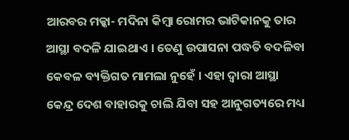ଆରବର ମକ୍କା- ମଦିନା କିମ୍ବା ରୋମର ଭାଟିକାନକୁ ତାର ଆସ୍ଥା ବଦଳି ଯାଇଥାଏ । ତେଣୁ ଉପାସନା ପଦ୍ଧତି ବଦଳିବା କେବଳ ବ୍ୟକ୍ତିଗତ ମାମଲା ନୁହେଁ । ଏହା ଦ୍ୱାରା ଆସ୍ଥା କେନ୍ଦ୍ର ଦେଶ ବାହାରକୁ ଚାଲି ଯିବା ସହ ଆନୁଗତ୍ୟରେ ମଧ୍ୟ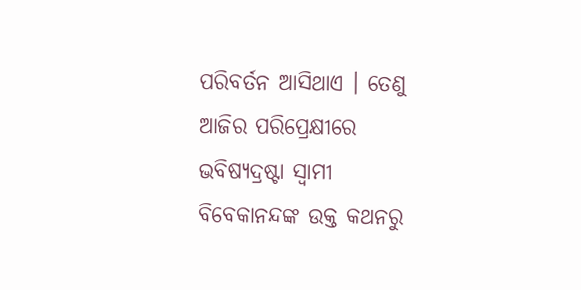ପରିବର୍ତନ ଆସିଥାଏ । ତେଣୁ ଆଜିର ପରିପ୍ରେକ୍ଷୀରେ ଭବିଷ୍ୟଦ୍ରଷ୍ଟା ସ୍ୱାମୀ ବିବେକାନନ୍ଦଙ୍କ ଉକ୍ତ କଥନରୁ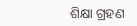ଶିକ୍ଷା ଗ୍ରହଣ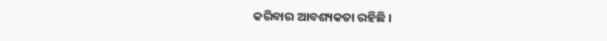କରିବାର ଆବଶ୍ୟକତା ରହିଛି ।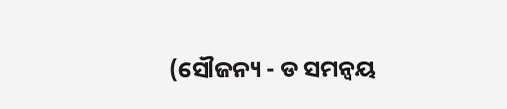(ସୌଜନ୍ୟ - ଡ ସମନ୍ବୟ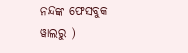ନନ୍ଦଙ୍କ ଫେସବୁକ ୱାଲରୁ )